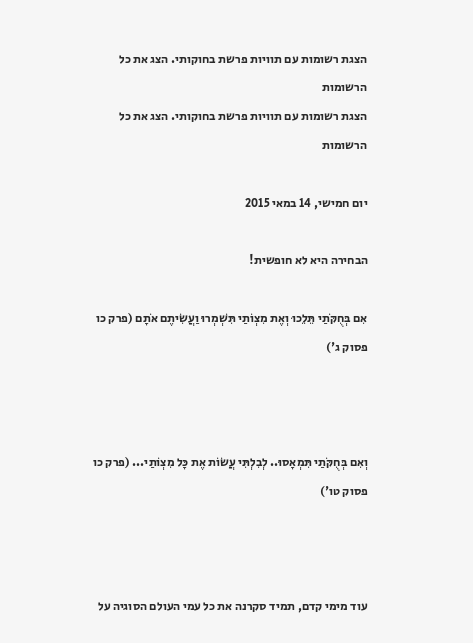הצגת רשומות עם תוויות פרשת בחוקותי. הצג את כל הרשומות
הצגת רשומות עם תוויות פרשת בחוקותי. הצג את כל הרשומות

יום חמישי, 14 במאי 2015

הבחירה היא לא חופשית!

אִם בְּחֻקֹּתַי תֵּלֵכוּ וְאֶת מִצְוֹתַי תִּשְׁמְרוּ וַעֲשִׂיתֶם אֹתָם (פרק כו פסוק ג')



וְאִם בְּחֻקֹּתַי תִּמְאָסוּ.. לְבִלְתִּי עֲשׂוֹת אֶת כָּל מִצְוֹתַי... (פרק כו פסוק טו')



עוד מימי קדם, תמיד סקרנה את כל עמי העולם הסוגיה על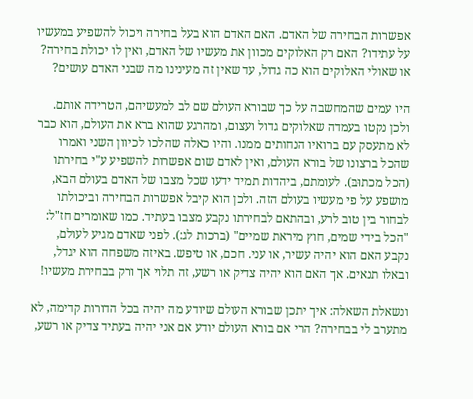אפשרות הבחירה של האדם. האם האדם הוא בעל בחירה ויכול להשפיע במעשיו על עתידו? האם רק האלוקים מכוון את מעשיו של האדם, ואין לו יכולת בחירה? או שאולי האלוקים הוא כה גדול, עד שאין זה מעינינו מה שבני האדם עושים?

היו עמים שהמחשבה על כך שבורא העולם שם לב למעשיהם, הטרידה אותם. ולכן נקטו בעמדה שאלוקים גדול ועצום, ומהרגע שהוא ברא את העולם, הוא כבר לא מתעסק עם ברואיו הנחותים ממנו. והיו כאלה שהלכו לכיוון השני ואמרו שהכל ברצונו של בורא העולם, ואין לאדם שום אפשרות להשפיע ע"י בחירתו (הכל מכתוּבּ). לעומתם, ביהדות תמיד ידעו שכל מצבו של האדם בעולם הבא, מושפע על פי מעשיו בעולם הזה. ולכן הוא קיבל אפשרות הבחירה וביכולתו לבחור בין טוב לרע, ובהתאם לבחירתו נקבע מצבו בעתיד. כמו שאומרים חז"ל: "הכל בידי שמים, חוץ מיראת שמיים" (ברכות לג:). לפני שאדם מגיע לעולם, נקבע האם הוא יהיה עשיר, או עני. חכם, או טיפש. באיזה משפחה הוא יגדל, ובאלו תנאים. אך האם הוא יהיה צדיק או רשע, זה תלוי אך ורק בבחירת מעשיו!

ונשאלת השאלה: איך יתכן שבורא העולם שיודע מה יהיה בכל הדורות קדימה, לא מתערב לי בבחירה? הרי אם בורא העולם יודע אם אני יהיה בעתיד צדיק או רשע,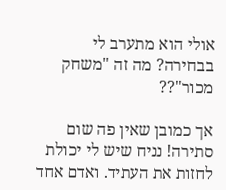אולי הוא מתערב לי בבחירה? מה זה "משחק מכור"??

אך כמובן שאין פה שום סתירה! נניח שיש לי יכולת לחזות את העתיד. ואדם אחד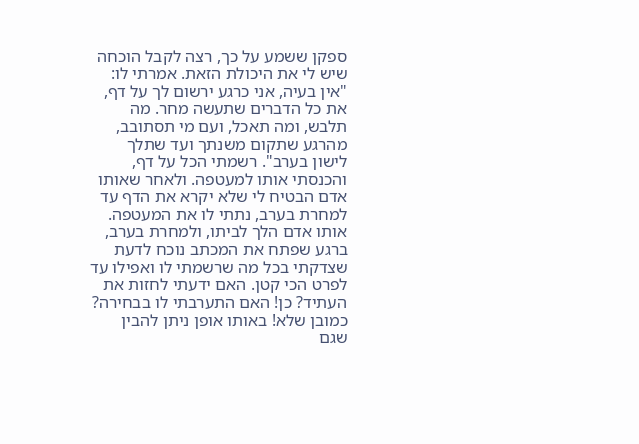ספקן ששמע על כך, רצה לקבל הוכחה שיש לי את היכולת הזאת. אמרתי לו: "אין בעיה, אני כרגע ירשום לך על דף, את כל הדברים שתעשה מחר. מה תלבש, ומה תאכל, ועם מי תסתובב, מהרגע שתקום משנתך ועד שתלך לישון בערב". רשמתי הכל על דף, והכנסתי אותו למעטפה. ולאחר שאותו אדם הבטיח לי שלא יקרא את הדף עד למחרת בערב, נתתי לו את המעטפה. אותו אדם הלך לביתו, ולמחרת בערב, ברגע שפתח את המכתב נוכח לדעת שצדקתי בכל מה שרשמתי לו ואפילו עד לפרט הכי קטן. האם ידעתי לחזות את העתיד? כן! האם התערבתי לו בבחירה? כמובן שלא! באותו אופן ניתן להבין שגם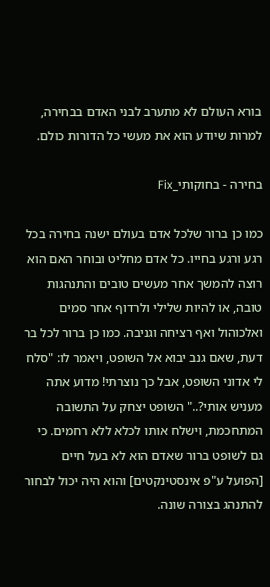בורא העולם לא מתערב לבני האדם בבחירה, למרות שיודע הוא את מעשי כל הדורות כולם.

בחירה - בחוקותי_Fix

כמו כן ברור שלכל אדם בעולם ישנה בחירה בכל רגע ורגע בחייו. כל אדם מחליט ובוחר האם הוא רוצה להמשך אחר מעשים טובים והתנהגות טובה, או להיות שלילי ולרדוף אחר סמים ואלכוהול ואף רציחה וגניבה. כמו כן ברור לכל בר דעת, שאם גנב יבוא אל השופט, ויאמר לו: "סלח לי אדוני השופט, אבל כך נוצרתי! מדוע אתה מעניש אותי?.." השופט יצחק על התשובה המתחכמת, וישלח אותו לכלא ללא רחמים. כי גם לשופט ברור שאדם הוא לא בעל חיים [הפועל ע"פ אינסטינקטים] והוא היה יכול לבחור להתנהג בצורה שונה.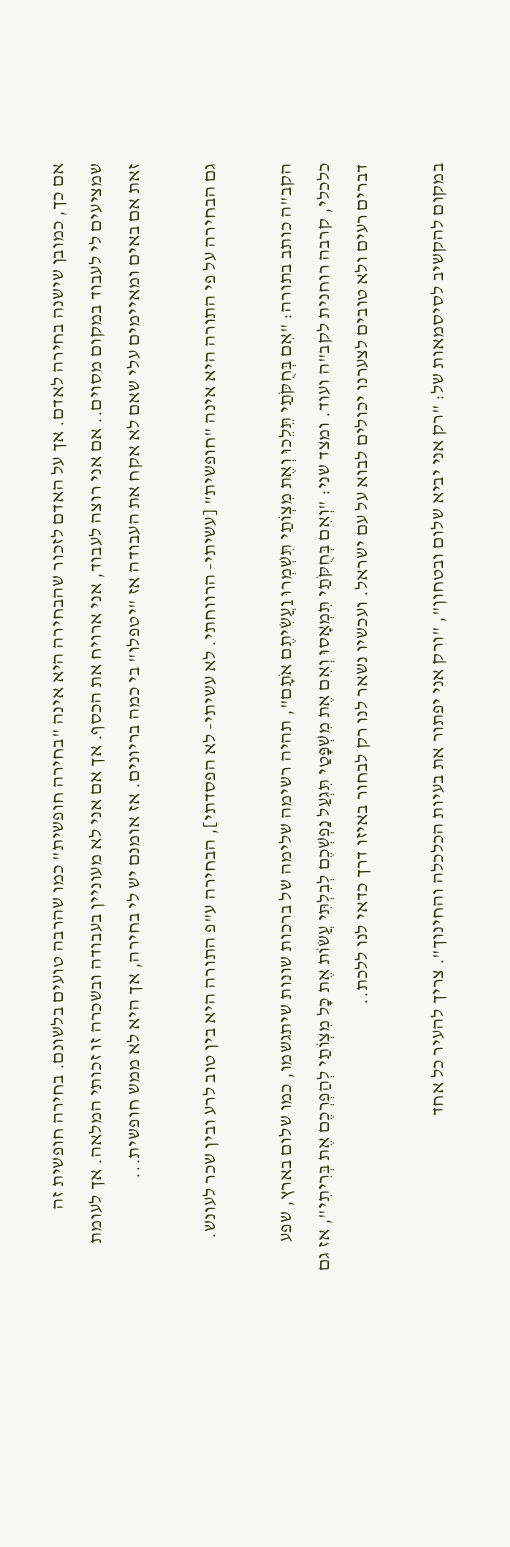אם כך, כמובן שישנה בחירה לאדם. אך על האדם לזכור שהבחירה היא אינה "בחירה חופשית" כמו שהרבה טועים בלשונם. בחירה חופשית זה שמציעים לי לעבוד במקום מסוים.. אם אני רוצה לעבוד, אני ארויח את הכסף. אך אם אני לא מעוניין בעבודה ובשכרה זו זכותי המלאה. אך לעומת זאת אם באים ומאיימים עלי שאם לא אקח את העבודה אז "יטפלו" בי כמה בריונים. אז אומנם יש לי בחירה, אך היא לא ממש חופשית...

גם הבחירה על פי התורה היא אינה "חופשית" [עשיתי- הרווחתי. לא עשיתי- לא הפסדתי], הבחירה ע"פ התורה היא בין טוב לרע ובין שכר לעונש.

הקב"ה כותב בתורה: "אִם בְּחֻקֹּתַי תֵּלֵכוּ וְאֶת מִצְוֹתַי תִּשְׁמְרוּ וַעֲשִׂיתֶם אֹתָם", תהיה רשימה שלימה של ברכות שונות שיתגשמו, כמו שלום בארץ, שפע כלכלי, קרבה רוחנית לקב"ה ועוד. ומצד שני: "וְאִם בְּחֻקֹּתַי תִּמְאָסוּ וְאִם אֶת מִשְׁפָּטַי תִּגְעַל נַפְשְׁכֶם לְבִלְתִּי עֲשׂוֹת אֶת כָּל מִצְוֹתַי לְהַפְרְכֶם אֶת בְּרִיתִי", אז גם דברים רעים ולא טובים לצערנו יכולים לבוא על עם ישראל. ועכשיו נשאר לנו רק לבחור באיזו דרך כדאי לנו ללכת..

במקום להקשיב לסיסמאות של: "רק אני יביא שלום ובטחון", "ורק אני יפתור את בעיות הכלכלה והחינוך". צריך להעיר כל אחד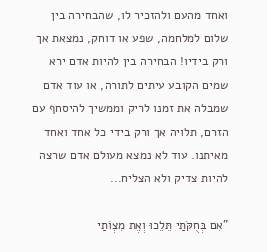ואחד מהעם ולהזכיר לו, שהבחירה בין שלום למלחמה, שפע או דוחק, נמצאת אך ורק בידיו! הבחירה בין להיות אדם ירא שמים הקובע עיתים לתורה, או עוד אדם שמבלה את זמנו לריק וממשיך להיסחף עם הזרם, תלויה אך ורק בידי כל אחד ואחד מאיתנו. עוד לא נמצא מעולם אדם שרצה להיות צדיק ולא הצליח...

"אִם בְּחֻקֹּתַי תֵּלֵכוּ וְאֶת מִצְוֹתַי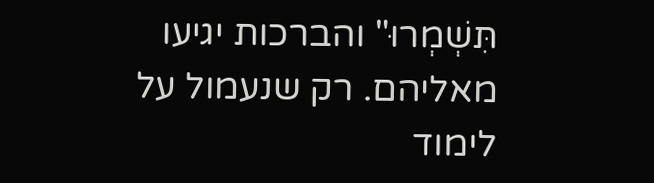תִּשְׁמְרוּ" והברכות יגיעו מאליהם. רק שנעמול על לימוד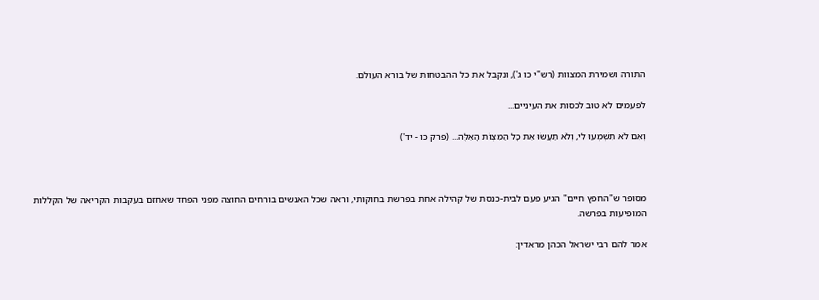התורה ושמירת המצוות (רש"י כו ג'), ונקבל את כל ההבטחות של בורא העולם.

לפעמים לא טוב לכסות את העיניים...

וְאִם לֹא תִשְׁמְעוּ לִי, וְלֹא תַעֲשׂוּ אֵת כָּל הַמִּצְוֹת הָאֵלֶּה... (פרק כו - יד')



מסופר ש"החפץ חיים" הגיע פעם לבית-כנסת של קהילה אחת בפרשת בחוקותי, וראה שכל האנשים בורחים החוצה מפני הפחד שאחזם בעקבות הקריאה של הקללות המופיעות בפרשה.

אמר להם רבי ישראל הכהן מראדין: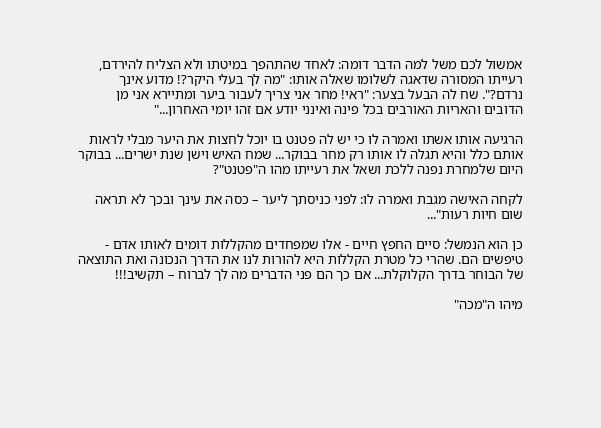אמשול לכם משל למה הדבר דומה: לאחד שהתהפך במיטתו ולא הצליח להירדם, רעייתו המסורה שדאגה לשלומו שאלה אותו: "מה לך בעלי היקר?! מדוע אינך נרדם?". שח לה הבעל בצער: "ראי! מחר אני צריך לעבור ביער ומתיירא אני מן הדובים והאריות האורבים בכל פינה ואינני יודע אם זהו יומי האחרון..."

הרגיעה אותו אשתו ואמרה לו כי יש לה פטנט בו יוכל לחצות את היער מבלי לראות אותם כלל והיא תגלה לו אותו רק מחר בבוקר... שמח האיש וישן שנת ישרים... בבוקר היום שלמחרת נפנה ללכת ושאל את רעייתו מהו ה"פטנט"?

לקחה האישה מגבת ואמרה לו: לפני כניסתך ליער – כסה את עינך ובכך לא תראה שום חיות רעות"...

כן הוא הנמשל: סיים החפץ חיים - אלו שמפחדים מהקללות דומים לאותו אדם - טיפשים הם. שהרי כל מטרת הקללות היא להורות לנו את הדרך הנכונה ואת התוצאה של הבוחר בדרך הקלוקלת... אם כך הם פני הדברים מה לך לברוח – תקשיב!!!

מיהו ה"מכה"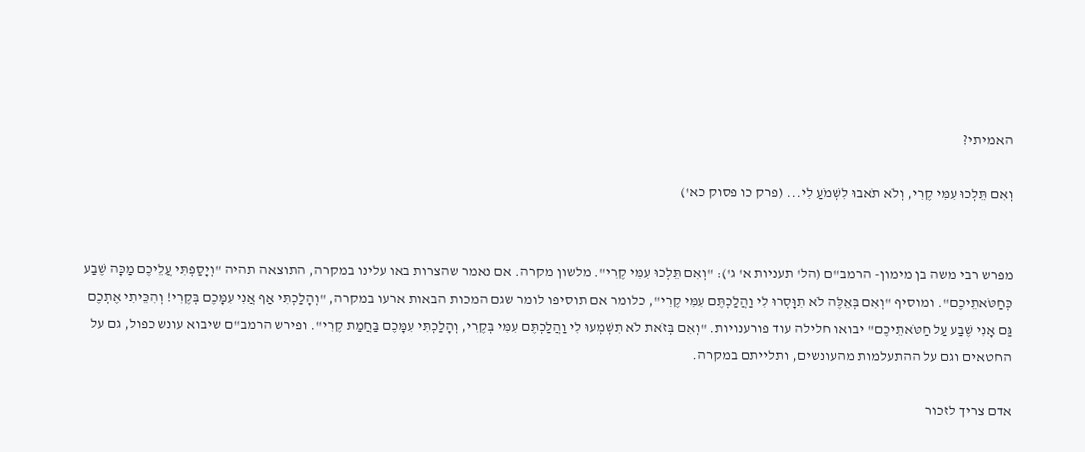האמיתי?

וְאִם תֵּלְכוּ עִמִּי קֶרִי, וְלֹא תֹאבוּ לִשְׁמֹעַ לִי... (פרק כו פסוק כא')


מפרש רבי משה בן מימון- הרמב"ם (הל' תעניות א' ג'): "וְאִם תֵּלְכוּ עִמִּי קֶרִי". מלשון מקרה. אם נאמר שהצרות באו עלינו במקרה, התוצאה תהיה "וְיָסַפְתִּי עֲלֵיכֶם מַכָּה שֶׁבַע כְּחַטֹּאתֵיכֶם". ומוסיף "וְאִם בְּאֵלֶּה לֹא תִוָּסְרוּ לִי וַהֲלַכְתֶּם עִמִּי קֶרִי", כלומר אם תוסיפו לומר שגם המכות הבאות ארעו במקרה, "וְהָלַכְתִּי אַף אֲנִי עִמָּכֶם בְּקֶרִי! וְהִכֵּיתִי אֶתְכֶם גַּם אָנִי שֶׁבַע עַל חַטֹּאתֵיכֶם" יבואו חלילה עוד פורענויות. "וְאִם בְּזֹאת לֹא תִשְׁמְעוּ לִי וַהֲלַכְתֶּם עִמִּי בְּקֶרִי, וְהָלַכְתִּי עִמָּכֶם בַּחֲמַת קֶרִי". ופירש הרמב"ם שיבוא עונש כפול, גם על החטאים וגם על ההתעלמות מהעונשים, ותלייתם במקרה.

אדם צריך לזכור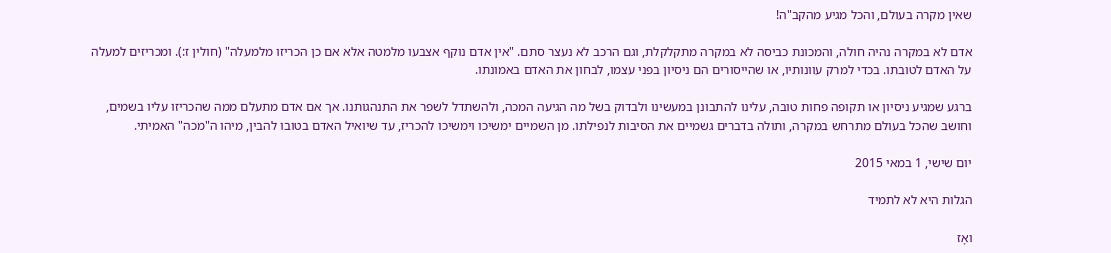שאין מקרה בעולם, והכל מגיע מהקב"ה!

אדם לא במקרה נהיה חולה, והמכונת כביסה לא במקרה מתקלקלת, וגם הרכב לא נעצר סתם. "אין אדם נוקף אצבעו מלמטה אלא אם כן הכריזו מלמעלה" (חולין ז:). ומכריזים למעלה על האדם לטובתו. בכדי למרק עוונותיו, או שהייסורים הם ניסיון בפני עצמו, לבחון את האדם באמונתו.

ברגע שמגיע ניסיון או תקופה פחות טובה, עלינו להתבונן במעשינו ולבדוק בשל מה הגיעה המכה, ולהשתדל לשפר את התנהגותנו. אך אם אדם מתעלם ממה שהכריזו עליו בשמים, וחושב שהכל בעולם מתרחש במקרה, ותולה בדברים גשמיים את הסיבות לנפילתו. מן השמיים ימשיכו וימשיכו להכריז, עד שיואיל האדם בטובו להבין, מיהו ה"מכה" האמיתי.

יום שישי, 1 במאי 2015

הגלות היא לא לתמיד

ואָז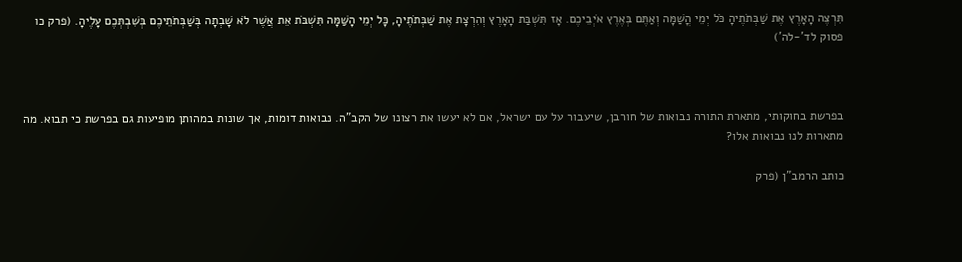תִּרְצֶה הָאָרֶץ אֶת שַׁבְּתֹתֶיהָ כֹּל יְמֵי הֳשַׁמָּה וְאַתֶּם בְּאֶרֶץ אֹיְבֵיכֶם. אָז תִּשְׁבַּת הָאָרֶץ וְהִרְצָת אֶת שַׁבְּתֹתֶיהָ, כָּל יְמֵי הָשַּׁמָּה תִּשְׁבֹּת אֵת אֲשֶׁר לֹא שָׁבְתָה בְּשַׁבְּתֹתֵיכֶם בְּשִׁבְתְּכֶם עָלֶיהָ. (פרק כו פסוק לד'-לה')



בפרשת בחוקותי, מתארת התורה נבואות של חורבן, שיעבור על עם ישראל, אם לא יעשו את רצונו של הקב"ה. נבואות דומות, אך שונות במהותן מופיעות גם בפרשת כי תבוא. מה מתארות לנו נבואות אלו?

כותב הרמב"ן (פרק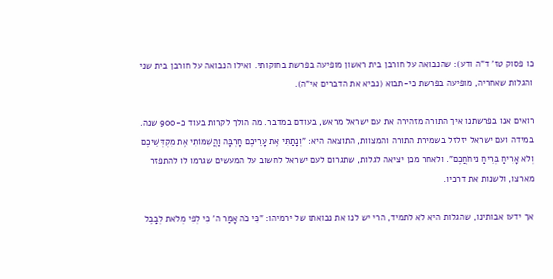כו פסוק טז' ד"ה ודע): שהנבואה על חורבן בית ראשון מופיעה בפרשת בחוקותי. ואילו הנבואה על חורבן בית שני והגלות שאחריה, מופיעה בפרשת כי-תבוא (נביא את הדברים אי"ה).

רואים אנו בפרשתנו איך התורה מזהירה את עם ישראל מראש, בעודם במדבר. מה הולך לקרות בעוד כ-900 שנה. במידה ועם ישראל יזלזל בשמירת התורה והמצוות, התוצאה היא: "וְנָתַתִּי אֶת עָרֵיכֶם חָרְבָּה וַהֲשִׁמּוֹתִי אֶת מִקְדְּשֵׁיכֶם וְלֹא אָרִיחַ בְּרֵיחַ ניחֹחֲכֶם". ולאחר מכן יציאה לגלות, שתגרום לעם ישראל לחשוב על המעשים שגרמו לו להתפזר מארצו, ולשנות את דרכיו.

אך ידעו אבותינו, שהגלות היא לא לתמיד, הרי יש לנו את נבואתו של ירמיהו: "כִּי כֹה אָמַר ה' כִּי לְפִי מְלֹאת לְבָבֶל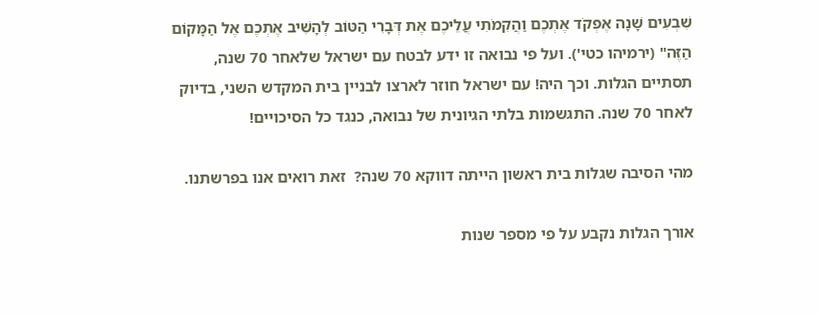שִׁבְעִים שָׁנָה אֶפְקֹד אֶתְכֶם וַהֲקִמֹתִי עֲלֵיכֶם אֶת דְּבָרִי הַטּוֹב לְהָשִׁיב אֶתְכֶם אֶל הַמָּקוֹם הַזֶּה" (ירמיהו כטי'). ועל פי נבואה זו ידע לבטח עם ישראל שלאחר 70 שנה, תסתיים הגלות. וכך היה! עם ישראל חוזר לארצו לבניין בית המקדש השני, בדיוק לאחר 70 שנה. התגשמות בלתי הגיונית של נבואה, כנגד כל הסיכויים!

מהי הסיבה שגלות בית ראשון הייתה דווקא 70 שנה?  זאת רואים אנו בפרשתנו.

אורך הגלות נקבע על פי מספר שנות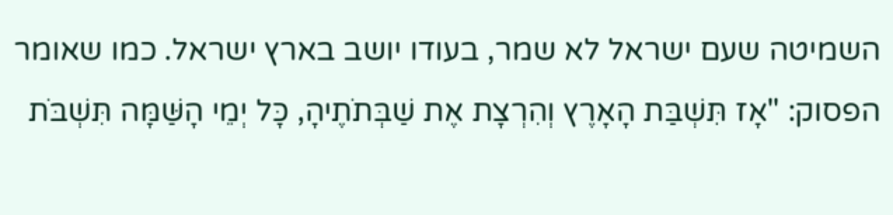השמיטה שעם ישראל לא שמר, בעודו יושב בארץ ישראל. כמו שאומר הפסוק: "אָז תִּשְׁבַּת הָאָרֶץ וְהִרְצָת אֶת שַׁבְּתֹתֶיהָ, כָּל יְמֵי הָשַּׁמָּה תִּשְׁבֹּת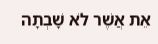אֵת אֲשֶׁר לֹא שָׁבְתָה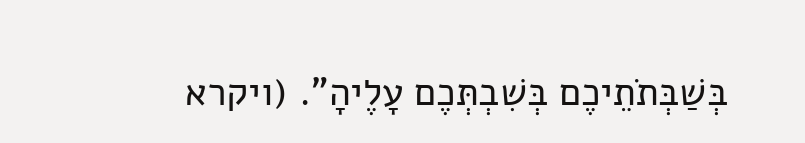בְּשַׁבְּתֹתֵיכֶם בְּשִׁבְתְּכֶם עָלֶיהָ". (ויקרא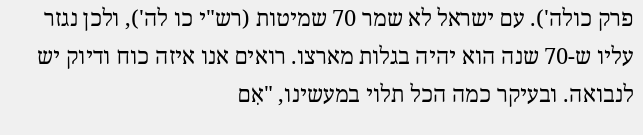פרק כולה'). עם ישראל לא שמר 70 שמיטות (רש"י כו לה'), ולכן נגזר עליו ש-70 שנה הוא יהיה בגלות מארצו. רואים אנו איזה כוח ודיוק יש לנבואה. ובעיקר כמה הכל תלוי במעשינו, "אִם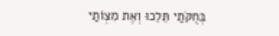בְּחֻקֹּתַי תֵּלֵכוּ וְאֶת מִצְוֹתַי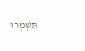תִּשְׁמְרוּ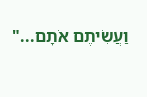וַעֲשִׂיתֶם אֹתָם..."